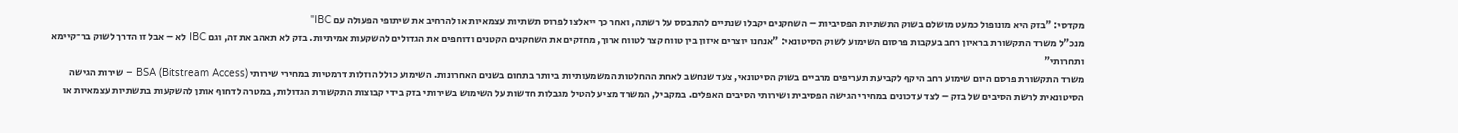מקדסי: "בזק היא מונופול כמעט מושלם בשוק התשתיות הפסיביות – השחקנים יקבלו שנתיים להתבסס על רשתה, ואחר כך ייאלצו לפרוס תשתיות עצמאיות או להרחיב את שיתופי הפעולה עם IBC"
מנכ"ל משרד התקשורת בראיון רחב בעקבות פרסום השימוע לשוק הסיטונאי: "אנחנו יוצרים איזון בין טווח קצר לטווח ארוך, מחזקים את השחקנים הקטנים ודוחפים את הגדולים להשקעות אמיתיות. בזק לא תאהב את זה, וגם IBC לא – אבל זו הדרך לשוק בר־קיימא ותחרותי"
משרד התקשורת פרסם היום שימוע רחב היקף לקביעת תעריפים מרביים בשוק הסיטונאי, צעד שנחשב לאחת ההחלטות המשמעותיות ביותר בתחום בשנים האחרונות. השימוע כולל הוזלות דרמטיות במחירי שירותי BSA (Bitstream Access) – שירות הגישה הסיטונאית לרשת הסיבים של בזק – לצד עדכונים במחירי הגישה הפסיבית ושירותי הסיבים האפלים. במקביל, המשרד מציע להטיל מגבלות חדשות על השימוש בשירותי בזק בידי קבוצות התקשורת הגדולות, במטרה לדחוף אותן להשקעות בתשתיות עצמאיות או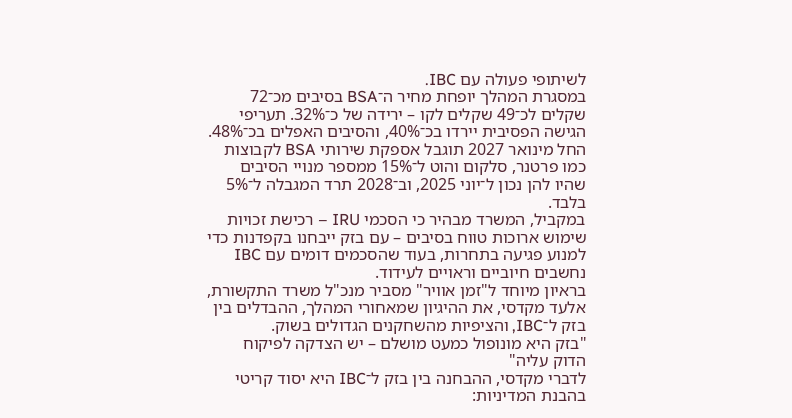לשיתופי פעולה עם IBC.
במסגרת המהלך יופחת מחיר ה־BSA בסיבים מכ־72 שקלים לכ־49 שקלים לקו – ירידה של כ־32%. תעריפי הגישה הפסיבית יירדו בכ־40%, והסיבים האפלים בכ־48%. החל מינואר 2027 תוגבל אספקת שירותי BSA לקבוצות כמו פרטנר, סלקום והוט ל־15% ממספר מנויי הסיבים שהיו להן נכון ל־יוני 2025, וב־2028 תרד המגבלה ל־5% בלבד.
במקביל, המשרד מבהיר כי הסכמי IRU – רכישת זכויות שימוש ארוכות טווח בסיבים – עם בזק ייבחנו בקפדנות כדי למנוע פגיעה בתחרות, בעוד שהסכמים דומים עם IBC נחשבים חיוביים וראויים לעידוד.
בראיון מיוחד ל"זמן אוויר" מסביר מנכ"ל משרד התקשורת, אלעד מקדסי, את ההיגיון שמאחורי המהלך, ההבדלים בין בזק ל־IBC, והציפיות מהשחקנים הגדולים בשוק.
"בזק היא מונופול כמעט מושלם – יש הצדקה לפיקוח הדוק עליה"
לדברי מקדסי, ההבחנה בין בזק ל־IBC היא יסוד קריטי בהבנת המדיניות: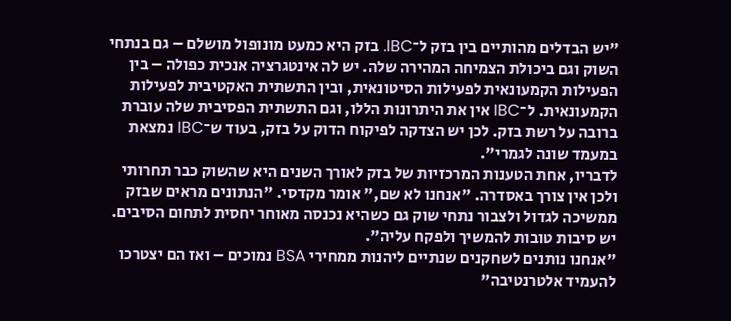"יש הבדלים מהותיים בין בזק ל־IBC. בזק היא כמעט מונופול מושלם – גם בנתחי השוק וגם ביכולת הצמיחה המהירה שלה. יש לה אינטגרציה אנכית כפולה – בין הפעילות הקמעונאית לפעילות הסיטונאית, ובין התשתית האקטיבית לפעילות הקמעונאית. ל־IBC אין את היתרונות הללו, וגם התשתית הפסיבית שלה עוברת ברובה על רשת בזק. לכן יש הצדקה לפיקוח הדוק על בזק, בעוד ש־IBC נמצאת במעמד שונה לגמרי".
לדבריו, אחת הטענות המרכזיות של בזק לאורך השנים היא שהשוק כבר תחרותי ולכן אין צורך באסדרה. "אנחנו לא שם," אומר מקדסי. "הנתונים מראים שבזק ממשיכה לגדול ולצבור נתחי שוק גם כשהיא נכנסה מאוחר יחסית לתחום הסיבים. יש סיבות טובות להמשיך ולפקח עליה".
"אנחנו נותנים לשחקנים שנתיים ליהנות ממחירי BSA נמוכים – ואז הם יצטרכו להעמיד אלטרנטיבה"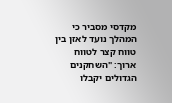מקדסי מסביר כי המהלך נועד לאזן בין טווח קצר לטווח ארוך: "השחקנים הגדולים יקבלו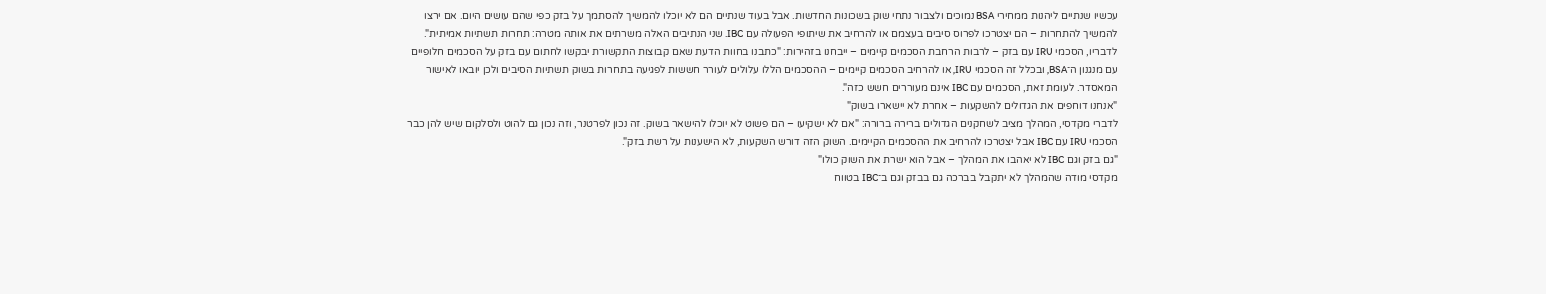עכשיו שנתיים ליהנות ממחירי BSA נמוכים ולצבור נתחי שוק בשכונות החדשות. אבל בעוד שנתיים הם לא יוכלו להמשיך להסתמך על בזק כפי שהם עושים היום. אם ירצו להמשיך להתחרות – הם יצטרכו לפרוס סיבים בעצמם או להרחיב את שיתופי הפעולה עם IBC. שני הנתיבים האלה משרתים את אותה מטרה: תחרות תשתיות אמיתית".
לדבריו, הסכמי IRU עם בזק – לרבות הרחבת הסכמים קיימים – ייבחנו בזהירות: "כתבנו בחוות הדעת שאם קבוצות התקשורת יבקשו לחתום עם בזק על הסכמים חלופיים עם מנגנון ה־BSA, ובכלל זה הסכמי IRU, או להרחיב הסכמים קיימים – ההסכמים הללו עלולים לעורר חששות לפגיעה בתחרות בשוק תשתיות הסיבים ולכן יובאו לאישור המאסדר. לעומת זאת, הסכמים עם IBC אינם מעוררים חשש כזה".
"אנחנו דוחפים את הגדולים להשקעות – אחרת לא יישארו בשוק"
לדברי מקדסי, המהלך מציב לשחקנים הגדולים ברירה ברורה: "אם לא ישקיעו – הם פשוט לא יוכלו להישאר בשוק. זה נכון לפרטנר, וזה נכון גם להוט ולסלקום שיש להן כבר הסכמי IRU עם IBC אבל יצטרכו להרחיב את ההסכמים הקיימים. השוק הזה דורש השקעות, לא הישענות על רשת בזק".
"גם בזק וגם IBC לא יאהבו את המהלך – אבל הוא ישרת את השוק כולו"
מקדסי מודה שהמהלך לא יתקבל בברכה גם בבזק וגם ב־IBC בטווח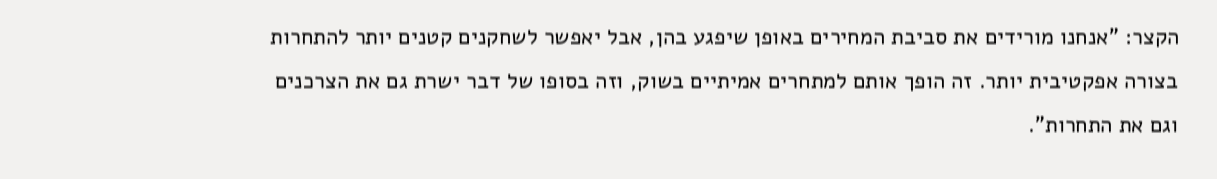הקצר: "אנחנו מורידים את סביבת המחירים באופן שיפגע בהן, אבל יאפשר לשחקנים קטנים יותר להתחרות בצורה אפקטיבית יותר. זה הופך אותם למתחרים אמיתיים בשוק, וזה בסופו של דבר ישרת גם את הצרכנים וגם את התחרות".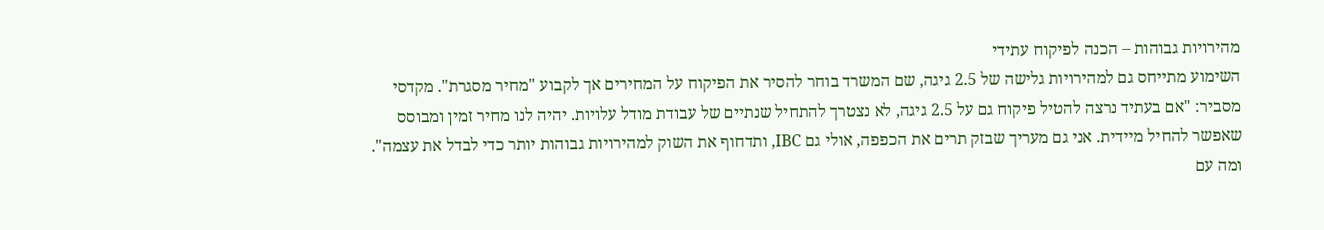מהירויות גבוהות – הכנה לפיקוח עתידי
השימוע מתייחס גם למהירויות גלישה של 2.5 גיגה, שם המשרד בוחר להסיר את הפיקוח על המחירים אך לקבוע "מחיר מסגרת". מקדסי מסביר: "אם בעתיד נרצה להטיל פיקוח גם על 2.5 גיגה, לא נצטרך להתחיל שנתיים של עבודת מודל עלויות. יהיה לנו מחיר זמין ומבוסס שאפשר להחיל מיידית. אני גם מעריך שבזק תרים את הכפפה, אולי גם IBC, ותדחוף את השוק למהירויות גבוהות יותר כדי לבדל את עצמה".
ומה עם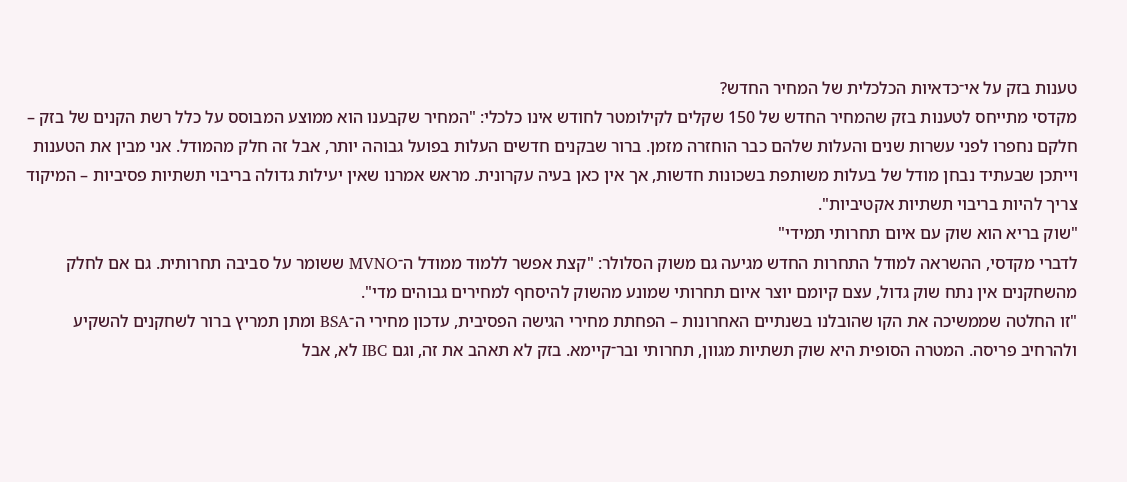טענות בזק על אי־כדאיות הכלכלית של המחיר החדש?
מקדסי מתייחס לטענות בזק שהמחיר החדש של 150 שקלים לקילומטר לחודש אינו כלכלי: "המחיר שקבענו הוא ממוצע המבוסס על כלל רשת הקנים של בזק – חלקם נחפרו לפני עשרות שנים והעלות שלהם כבר הוחזרה מזמן. ברור שבקנים חדשים העלות בפועל גבוהה יותר, אבל זה חלק מהמודל. אני מבין את הטענות וייתכן שבעתיד נבחן מודל של בעלות משותפת בשכונות חדשות, אך אין כאן בעיה עקרונית. מראש אמרנו שאין יעילות גדולה בריבוי תשתיות פסיביות – המיקוד צריך להיות בריבוי תשתיות אקטיביות".
"שוק בריא הוא שוק עם איום תחרותי תמידי"
לדברי מקדסי, ההשראה למודל התחרות החדש מגיעה גם משוק הסלולר: "קצת אפשר ללמוד ממודל ה־MVNO ששומר על סביבה תחרותית. גם אם לחלק מהשחקנים אין נתח שוק גדול, עצם קיומם יוצר איום תחרותי שמונע מהשוק להיסחף למחירים גבוהים מדי".
"זו החלטה שממשיכה את הקו שהובלנו בשנתיים האחרונות – הפחתת מחירי הגישה הפסיבית, עדכון מחירי ה־BSA ומתן תמריץ ברור לשחקנים להשקיע ולהרחיב פריסה. המטרה הסופית היא שוק תשתיות מגוון, תחרותי ובר־קיימא. בזק לא תאהב את זה, וגם IBC לא, אבל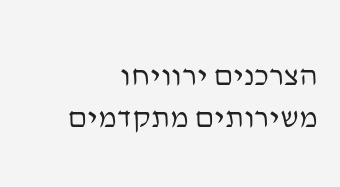הצרכנים ירוויחו משירותים מתקדמים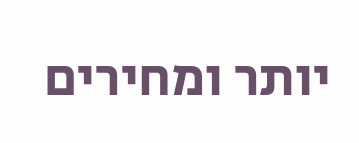יותר ומחירים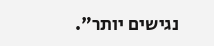נגישים יותר".